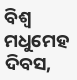ବିଶ୍ବ ମଧୁମେହ ଦିବସ,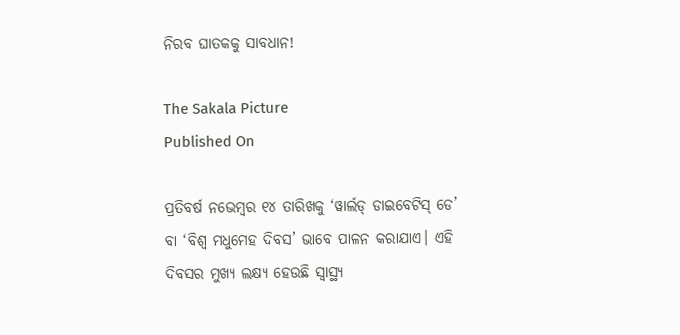ନିରବ ଘାତକକୁ ସାବଧାନ!

The Sakala Picture
Published On

ପ୍ରତିବର୍ଷ ନଭେମ୍ବର ୧୪ ତାରିଖକୁ ‘ୱାର୍ଲଡ୍‌ ଡାଇବେଟିସ୍‌ ଡେ’ ବା ‘ବିଶ୍ବ ମଧୁମେହ ଦିବସ’ ଭାବେ ପାଳନ କରାଯାଏ। ଏହି ଦିବସର ମୁଖ୍ୟ ଲକ୍ଷ୍ୟ ହେଉଛି ସ୍ବାସ୍ଥ୍ୟ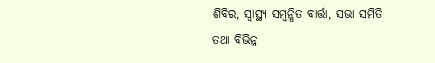ଶିବିର, ସ୍ବାସ୍ଥ୍ୟ ସମ୍ବନ୍ଧିତ ବାର୍ତ୍ତା, ସଭା ସମିତି ତଥା ବିଭିନ୍ନ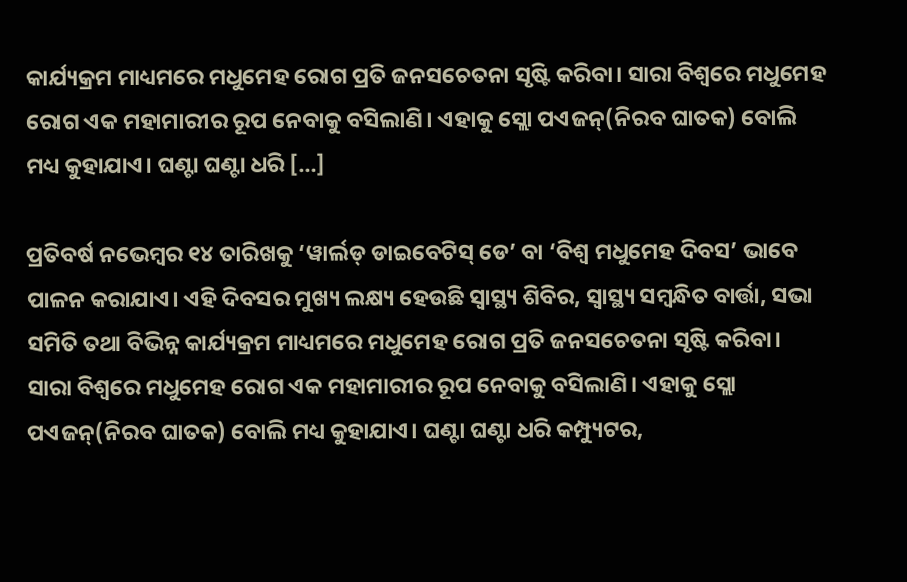କାର୍ଯ୍ୟକ୍ରମ ମାଧ୍ୟମରେ ମଧୁମେହ ରୋଗ ପ୍ରତି ଜନସଚେତନା ସୃଷ୍ଟି କରିବା। ସାରା ବିଶ୍ୱରେ ମଧୁମେହ ରୋଗ ଏକ ମହାମାରୀର ରୂପ ନେବାକୁ ବସିଲାଣି। ଏହାକୁ ସ୍ଲୋ ପଏଜନ୍(ନିରବ ଘାତକ) ବୋଲି ମଧ୍ୟ କୁହାଯାଏ। ଘଣ୍ଟା ଘଣ୍ଟା ଧରି […]

ପ୍ରତିବର୍ଷ ନଭେମ୍ବର ୧୪ ତାରିଖକୁ ‘ୱାର୍ଲଡ୍‌ ଡାଇବେଟିସ୍‌ ଡେ’ ବା ‘ବିଶ୍ବ ମଧୁମେହ ଦିବସ’ ଭାବେ ପାଳନ କରାଯାଏ। ଏହି ଦିବସର ମୁଖ୍ୟ ଲକ୍ଷ୍ୟ ହେଉଛି ସ୍ବାସ୍ଥ୍ୟ ଶିବିର, ସ୍ବାସ୍ଥ୍ୟ ସମ୍ବନ୍ଧିତ ବାର୍ତ୍ତା, ସଭା ସମିତି ତଥା ବିଭିନ୍ନ କାର୍ଯ୍ୟକ୍ରମ ମାଧ୍ୟମରେ ମଧୁମେହ ରୋଗ ପ୍ରତି ଜନସଚେତନା ସୃଷ୍ଟି କରିବା। ସାରା ବିଶ୍ୱରେ ମଧୁମେହ ରୋଗ ଏକ ମହାମାରୀର ରୂପ ନେବାକୁ ବସିଲାଣି। ଏହାକୁ ସ୍ଲୋ ପଏଜନ୍(ନିରବ ଘାତକ) ବୋଲି ମଧ୍ୟ କୁହାଯାଏ। ଘଣ୍ଟା ଘଣ୍ଟା ଧରି କମ୍ପ୍ୟୁଟର,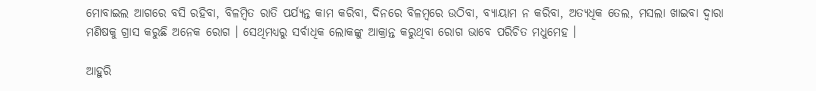ମୋବାଇଲ ଆଗରେ ବସି ରହିବା, ବିଳମ୍ବିତ ରାତି ପର୍ଯ୍ୟନ୍ତ କାମ କରିବା, ଦିନରେ ବିଳମ୍ବରେ ଉଠିବା, ବ୍ୟାୟାମ ନ କରିବା, ଅତ୍ୟଧିକ ତେଲ, ମସଲା ଖାଇବା ଦ୍ୱାରା ମଣିଷକୁ ଗ୍ରାସ କରୁଛି ଅନେକ ରୋଗ । ସେଥିମଧ୍ୟରୁ ସର୍ବାଧିକ ଲୋକଙ୍କୁ ଆକ୍ରାନ୍ତ କରୁଥିବା ରୋଗ ଭାବେ ପରିଚିତ ମଧୁମେହ ।

ଆହୁରି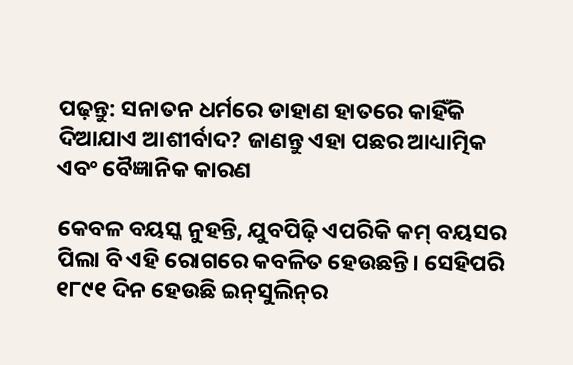ପଢ଼ନ୍ତୁ: ସନାତନ ଧର୍ମରେ ଡାହାଣ ହାତରେ କାହିଁକି ଦିଆଯାଏ ଆଶୀର୍ବାଦ? ଜାଣନ୍ତୁ ଏହା ପଛର ଆଧ୍ୟାତ୍ମିକ ଏବଂ ବୈଜ୍ଞାନିକ କାରଣ

କେବଳ ବୟସ୍କ ନୁହନ୍ତି, ଯୁବପିଢ଼ି ଏପରିକି କମ୍‌ ବୟସର ପିଲା ବି ଏହି ରୋଗରେ କବଳିତ ହେଉଛନ୍ତି। ସେହିପରି ୧୮୯୧ ଦିନ ହେଉଛି ଇନ୍‌ସୁଲିନ୍‌ର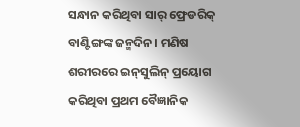ସନ୍ଧାନ କରିଥିବା ସାର୍ ଫ୍ରେଡରିକ୍ ବାଣ୍ଟିଙ୍ଗଙ୍କ ଜନ୍ମଦିନ। ମଣିଷ ଶରୀରରେ ଇନ୍‌ସୁଲିନ୍ ପ୍ରୟୋଗ କରିଥିବା ପ୍ରଥମ ବୈଜ୍ଞାନିକ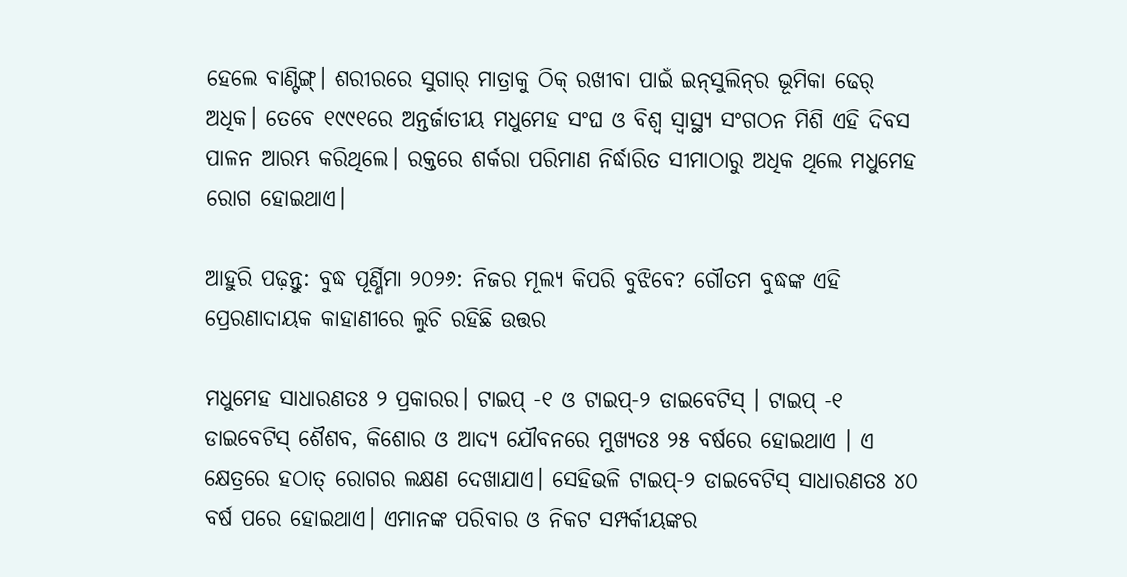ହେଲେ ବାଣ୍ଟିଙ୍ଗ୍। ଶରୀରରେ ସୁଗାର୍‌ ମାତ୍ରାକୁ ଠିକ୍‌ ରଖୀବା ପାଇଁ ଇନ୍‌ସୁଲିନ୍‌ର ଭୂମିକା ଢେର୍‌ ଅଧିକ। ତେବେ ୧୯୯୧ରେ ଅନ୍ତର୍ଜାତୀୟ ମଧୁମେହ ସଂଘ ଓ ବିଶ୍ବ ସ୍ବାସ୍ଥ୍ୟ ସଂଗଠନ ମିଶି ଏହି ଦିବସ ପାଳନ ଆରମ୍ଭ କରିଥିଲେ। ରକ୍ତରେ ଶର୍କରା ପରିମାଣ ନିର୍ଦ୍ଧାରିତ ସୀମାଠାରୁ ଅଧିକ ଥିଲେ ମଧୁମେହ ରୋଗ ହୋଇଥାଏ।

ଆହୁରି ପଢ଼ନ୍ତୁ: ବୁଦ୍ଧ ପୂର୍ଣ୍ଣିମା ୨୦୨୬: ନିଜର ମୂଲ୍ୟ କିପରି ବୁଝିବେ? ଗୌତମ ବୁଦ୍ଧଙ୍କ ଏହି ପ୍ରେରଣାଦାୟକ କାହାଣୀରେ ଲୁଚି ରହିଛି ଉତ୍ତର

ମଧୁମେହ ସାଧାରଣତଃ ୨ ପ୍ରକାରର। ଟାଇପ୍‌ -୧ ଓ ଟାଇପ୍‌-୨ ଡାଇବେଟିସ୍‌ । ଟାଇପ୍‌ -୧ ଡାଇବେଟିସ୍‌ ଶୈଶବ, କିଶୋର ଓ ଆଦ୍ୟ ଯୌବନରେ ମୁଖ୍ୟତଃ ୨୫ ବର୍ଷରେ ହୋଇଥାଏ । ଏ କ୍ଷେତ୍ରରେ ହଠାତ୍‌ ରୋଗର ଲକ୍ଷଣ ଦେଖାଯାଏ। ସେହିଭଳି ଟାଇପ୍‌-୨ ଡାଇବେଟିସ୍‌ ସାଧାରଣତଃ ୪୦ ବର୍ଷ ପରେ ହୋଇଥାଏ। ଏମାନଙ୍କ ପରିବାର ଓ ନିକଟ ସମ୍ପର୍କୀୟଙ୍କର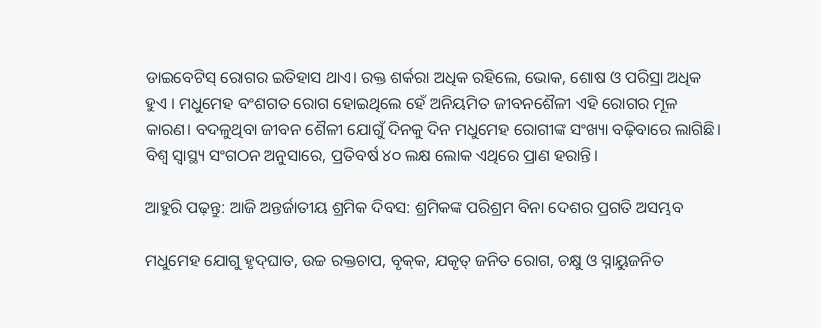ଡାଇବେଟିସ୍‌ ରୋଗର ଇତିହାସ ଥାଏ। ରକ୍ତ ଶର୍କରା ଅଧିକ ରହିଲେ, ଭୋକ, ଶୋଷ ଓ ପରିସ୍ରା ଅଧିକ ହୁଏ । ମଧୁମେହ ବଂଶଗତ ରୋଗ ହୋଇଥିଲେ ହେଁ ଅନିୟମିତ ଜୀବନଶୈଳୀ ଏହି ରୋଗର ମୂଳ କାରଣ। ବଦଳୁଥିବା ଜୀବନ ଶୈଳୀ ଯୋଗୁଁ ଦିନକୁ ଦିନ ମଧୁମେହ ରୋଗୀଙ୍କ ସଂଖ୍ୟା ବଢ଼ିବାରେ ଲାଗିଛି। ବିଶ୍ବ ସ୍ବାସ୍ଥ୍ୟ ସଂଗଠନ ଅନୁସାରେ, ପ୍ରତିବର୍ଷ ୪୦ ଲକ୍ଷ ଲୋକ ଏଥିରେ ପ୍ରାଣ ହରାନ୍ତି।

ଆହୁରି ପଢ଼ନ୍ତୁ: ଆଜି ଅନ୍ତର୍ଜାତୀୟ ଶ୍ରମିକ ଦିବସ: ଶ୍ରମିକଙ୍କ ପରିଶ୍ରମ ବିନା ଦେଶର ପ୍ରଗତି ଅସମ୍ଭବ

ମଧୁମେହ ଯୋଗୁ ହୃଦ୍‌ଘାତ, ଉଚ୍ଚ ରକ୍ତଚାପ, ବୃକ୍‌କ, ଯକୃତ୍‌ ଜନିତ ରୋଗ, ଚକ୍ଷୁ ଓ ସ୍ନାୟୁଜନିତ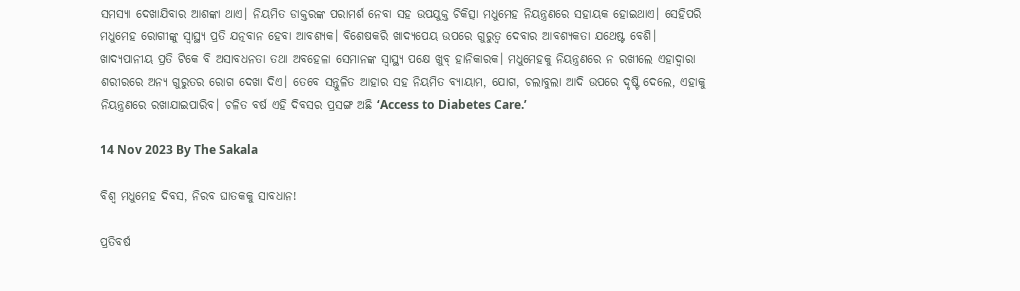ସମସ୍ୟା ଦେଖାଯିବାର ଆଶଙ୍କା ଥାଏ। ନିୟମିତ ଡାକ୍ତରଙ୍କ ପରାମର୍ଶ ନେବା ସହ ଉପଯୁକ୍ତ ଚିକିତ୍ସା ମଧୁମେହ ନିୟନ୍ତ୍ରଣରେ ସହାୟକ ହୋଇଥାଏ। ସେହିପରି ମଧୁମେହ ରୋଗୀଙ୍କୁ ସ୍ବାସ୍ଥ୍ୟ ପ୍ରତି ଯତ୍ନବାନ ହେବା ଆବଶ୍ୟକ। ବିଶେଷକରି ଖାଦ୍ୟପେୟ ଉପରେ ଗୁରୁତ୍ବ ଦେବାର ଆବଶ୍ୟକତା ଯଥେଷ୍ଟ ବେଶି। ଖାଦ୍ୟପାନୀୟ ପ୍ରତି ଟିକେ ବି ଅସାବଧନତା ତଥା ଅବହେଳା ସେମାନଙ୍କ ସ୍ବାସ୍ଥ୍ୟ ପକ୍ଷେ ଖୁବ୍ ହାନିକାରକ। ମଧୁମେହକୁ ନିୟନ୍ତ୍ରଣରେ ନ ରଖୀଲେ ଏହାଦ୍ବାରା ଶରୀରରେ ଅନ୍ୟ ଗୁରୁତର ରୋଗ ଦେଖା ଦିଏ। ତେବେ ସନ୍ତୁଳିତ ଆହାର ସହ ନିୟମିତ ବ୍ୟାୟାମ, ଯୋଗ, ଚଲାବୁଲା ଆଦି ଉପରେ ଦୃଷ୍ଟି ଦେଲେ, ଏହାକୁ ନିୟନ୍ତ୍ରଣରେ ରଖାଯାଇପାରିବ। ଚଳିତ ବର୍ଷ ଏହି ଦିବସର ପ୍ରସଙ୍ଗ ଅଛି ‘Access to Diabetes Care.’

14 Nov 2023 By The Sakala

ବିଶ୍ବ ମଧୁମେହ ଦିବସ, ନିରବ ଘାତକକୁ ସାବଧାନ!

ପ୍ରତିବର୍ଷ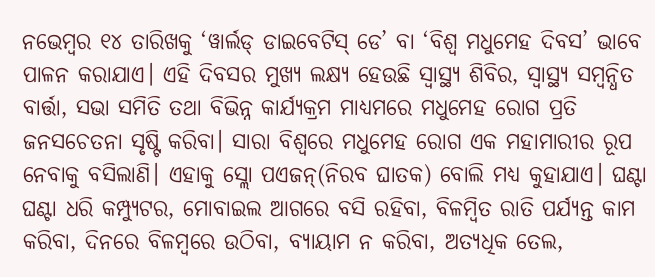ନଭେମ୍ବର ୧୪ ତାରିଖକୁ ‘ୱାର୍ଲଡ୍‌ ଡାଇବେଟିସ୍‌ ଡେ’ ବା ‘ବିଶ୍ବ ମଧୁମେହ ଦିବସ’ ଭାବେ ପାଳନ କରାଯାଏ। ଏହି ଦିବସର ମୁଖ୍ୟ ଲକ୍ଷ୍ୟ ହେଉଛି ସ୍ବାସ୍ଥ୍ୟ ଶିବିର, ସ୍ବାସ୍ଥ୍ୟ ସମ୍ବନ୍ଧିତ ବାର୍ତ୍ତା, ସଭା ସମିତି ତଥା ବିଭିନ୍ନ କାର୍ଯ୍ୟକ୍ରମ ମାଧ୍ୟମରେ ମଧୁମେହ ରୋଗ ପ୍ରତି ଜନସଚେତନା ସୃଷ୍ଟି କରିବା। ସାରା ବିଶ୍ୱରେ ମଧୁମେହ ରୋଗ ଏକ ମହାମାରୀର ରୂପ ନେବାକୁ ବସିଲାଣି। ଏହାକୁ ସ୍ଲୋ ପଏଜନ୍(ନିରବ ଘାତକ) ବୋଲି ମଧ୍ୟ କୁହାଯାଏ। ଘଣ୍ଟା ଘଣ୍ଟା ଧରି କମ୍ପ୍ୟୁଟର, ମୋବାଇଲ ଆଗରେ ବସି ରହିବା, ବିଳମ୍ବିତ ରାତି ପର୍ଯ୍ୟନ୍ତ କାମ କରିବା, ଦିନରେ ବିଳମ୍ବରେ ଉଠିବା, ବ୍ୟାୟାମ ନ କରିବା, ଅତ୍ୟଧିକ ତେଲ,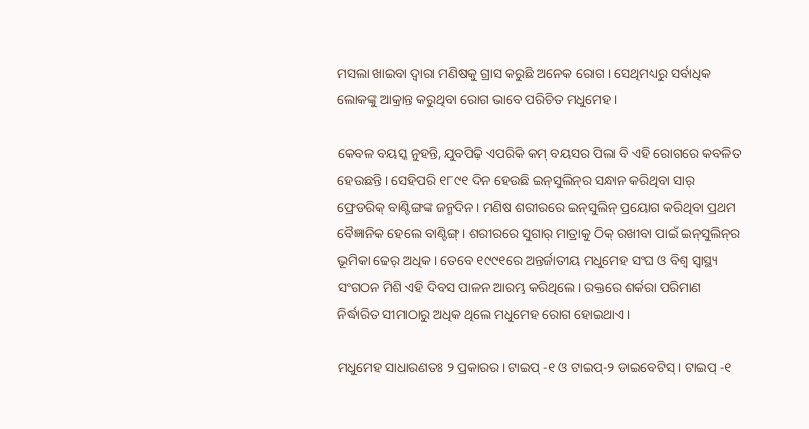ମସଲା ଖାଇବା ଦ୍ୱାରା ମଣିଷକୁ ଗ୍ରାସ କରୁଛି ଅନେକ ରୋଗ । ସେଥିମଧ୍ୟରୁ ସର୍ବାଧିକ ଲୋକଙ୍କୁ ଆକ୍ରାନ୍ତ କରୁଥିବା ରୋଗ ଭାବେ ପରିଚିତ ମଧୁମେହ ।

କେବଳ ବୟସ୍କ ନୁହନ୍ତି, ଯୁବପିଢ଼ି ଏପରିକି କମ୍‌ ବୟସର ପିଲା ବି ଏହି ରୋଗରେ କବଳିତ ହେଉଛନ୍ତି। ସେହିପରି ୧୮୯୧ ଦିନ ହେଉଛି ଇନ୍‌ସୁଲିନ୍‌ର ସନ୍ଧାନ କରିଥିବା ସାର୍ ଫ୍ରେଡରିକ୍ ବାଣ୍ଟିଙ୍ଗଙ୍କ ଜନ୍ମଦିନ। ମଣିଷ ଶରୀରରେ ଇନ୍‌ସୁଲିନ୍ ପ୍ରୟୋଗ କରିଥିବା ପ୍ରଥମ ବୈଜ୍ଞାନିକ ହେଲେ ବାଣ୍ଟିଙ୍ଗ୍। ଶରୀରରେ ସୁଗାର୍‌ ମାତ୍ରାକୁ ଠିକ୍‌ ରଖୀବା ପାଇଁ ଇନ୍‌ସୁଲିନ୍‌ର ଭୂମିକା ଢେର୍‌ ଅଧିକ। ତେବେ ୧୯୯୧ରେ ଅନ୍ତର୍ଜାତୀୟ ମଧୁମେହ ସଂଘ ଓ ବିଶ୍ବ ସ୍ବାସ୍ଥ୍ୟ ସଂଗଠନ ମିଶି ଏହି ଦିବସ ପାଳନ ଆରମ୍ଭ କରିଥିଲେ। ରକ୍ତରେ ଶର୍କରା ପରିମାଣ ନିର୍ଦ୍ଧାରିତ ସୀମାଠାରୁ ଅଧିକ ଥିଲେ ମଧୁମେହ ରୋଗ ହୋଇଥାଏ।

ମଧୁମେହ ସାଧାରଣତଃ ୨ ପ୍ରକାରର। ଟାଇପ୍‌ -୧ ଓ ଟାଇପ୍‌-୨ ଡାଇବେଟିସ୍‌ । ଟାଇପ୍‌ -୧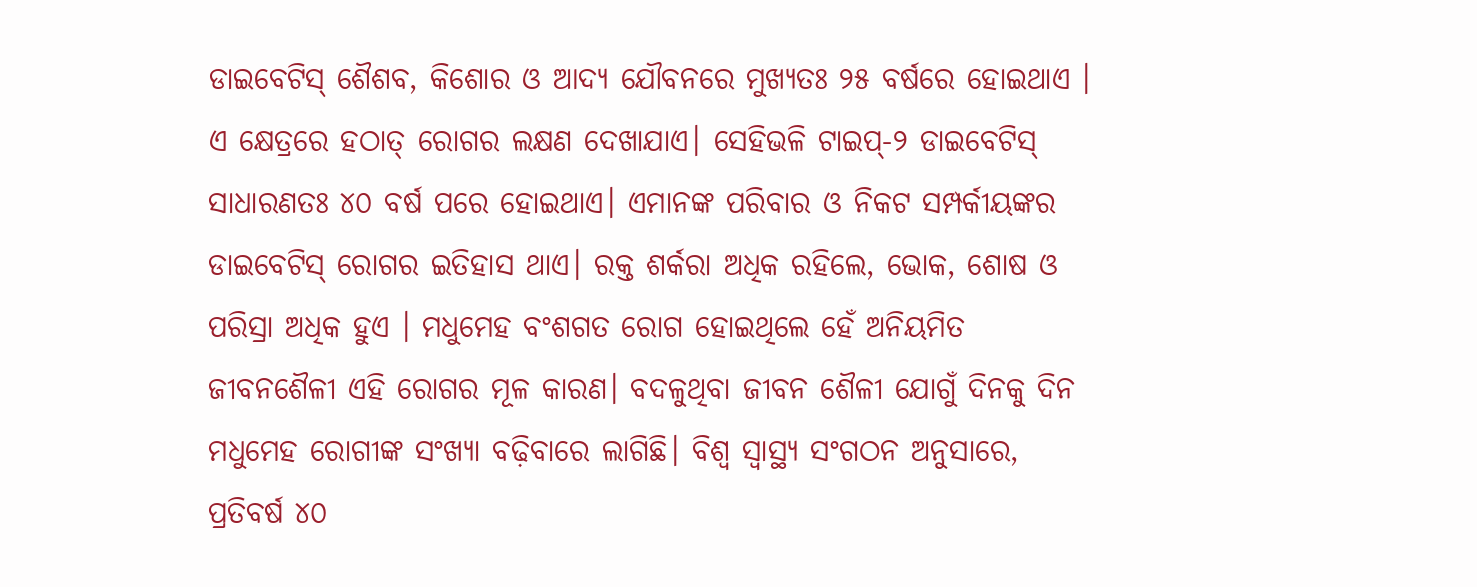ଡାଇବେଟିସ୍‌ ଶୈଶବ, କିଶୋର ଓ ଆଦ୍ୟ ଯୌବନରେ ମୁଖ୍ୟତଃ ୨୫ ବର୍ଷରେ ହୋଇଥାଏ । ଏ କ୍ଷେତ୍ରରେ ହଠାତ୍‌ ରୋଗର ଲକ୍ଷଣ ଦେଖାଯାଏ। ସେହିଭଳି ଟାଇପ୍‌-୨ ଡାଇବେଟିସ୍‌ ସାଧାରଣତଃ ୪୦ ବର୍ଷ ପରେ ହୋଇଥାଏ। ଏମାନଙ୍କ ପରିବାର ଓ ନିକଟ ସମ୍ପର୍କୀୟଙ୍କର ଡାଇବେଟିସ୍‌ ରୋଗର ଇତିହାସ ଥାଏ। ରକ୍ତ ଶର୍କରା ଅଧିକ ରହିଲେ, ଭୋକ, ଶୋଷ ଓ ପରିସ୍ରା ଅଧିକ ହୁଏ । ମଧୁମେହ ବଂଶଗତ ରୋଗ ହୋଇଥିଲେ ହେଁ ଅନିୟମିତ ଜୀବନଶୈଳୀ ଏହି ରୋଗର ମୂଳ କାରଣ। ବଦଳୁଥିବା ଜୀବନ ଶୈଳୀ ଯୋଗୁଁ ଦିନକୁ ଦିନ ମଧୁମେହ ରୋଗୀଙ୍କ ସଂଖ୍ୟା ବଢ଼ିବାରେ ଲାଗିଛି। ବିଶ୍ବ ସ୍ବାସ୍ଥ୍ୟ ସଂଗଠନ ଅନୁସାରେ, ପ୍ରତିବର୍ଷ ୪୦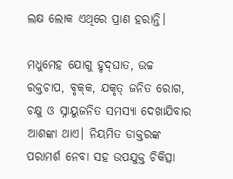ଲକ୍ଷ ଲୋକ ଏଥିରେ ପ୍ରାଣ ହରାନ୍ତି।

ମଧୁମେହ ଯୋଗୁ ହୃଦ୍‌ଘାତ, ଉଚ୍ଚ ରକ୍ତଚାପ, ବୃକ୍‌କ, ଯକୃତ୍‌ ଜନିତ ରୋଗ, ଚକ୍ଷୁ ଓ ସ୍ନାୟୁଜନିତ ସମସ୍ୟା ଦେଖାଯିବାର ଆଶଙ୍କା ଥାଏ। ନିୟମିତ ଡାକ୍ତରଙ୍କ ପରାମର୍ଶ ନେବା ସହ ଉପଯୁକ୍ତ ଚିକିତ୍ସା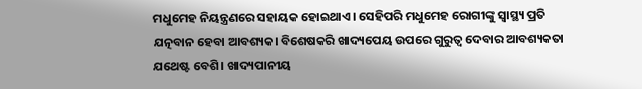ମଧୁମେହ ନିୟନ୍ତ୍ରଣରେ ସହାୟକ ହୋଇଥାଏ। ସେହିପରି ମଧୁମେହ ରୋଗୀଙ୍କୁ ସ୍ବାସ୍ଥ୍ୟ ପ୍ରତି ଯତ୍ନବାନ ହେବା ଆବଶ୍ୟକ। ବିଶେଷକରି ଖାଦ୍ୟପେୟ ଉପରେ ଗୁରୁତ୍ବ ଦେବାର ଆବଶ୍ୟକତା ଯଥେଷ୍ଟ ବେଶି। ଖାଦ୍ୟପାନୀୟ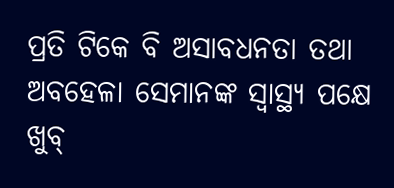ପ୍ରତି ଟିକେ ବି ଅସାବଧନତା ତଥା ଅବହେଳା ସେମାନଙ୍କ ସ୍ବାସ୍ଥ୍ୟ ପକ୍ଷେ ଖୁବ୍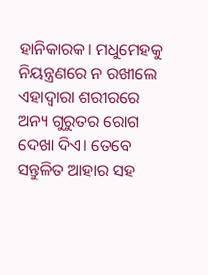ହାନିକାରକ। ମଧୁମେହକୁ ନିୟନ୍ତ୍ରଣରେ ନ ରଖୀଲେ ଏହାଦ୍ବାରା ଶରୀରରେ ଅନ୍ୟ ଗୁରୁତର ରୋଗ ଦେଖା ଦିଏ। ତେବେ ସନ୍ତୁଳିତ ଆହାର ସହ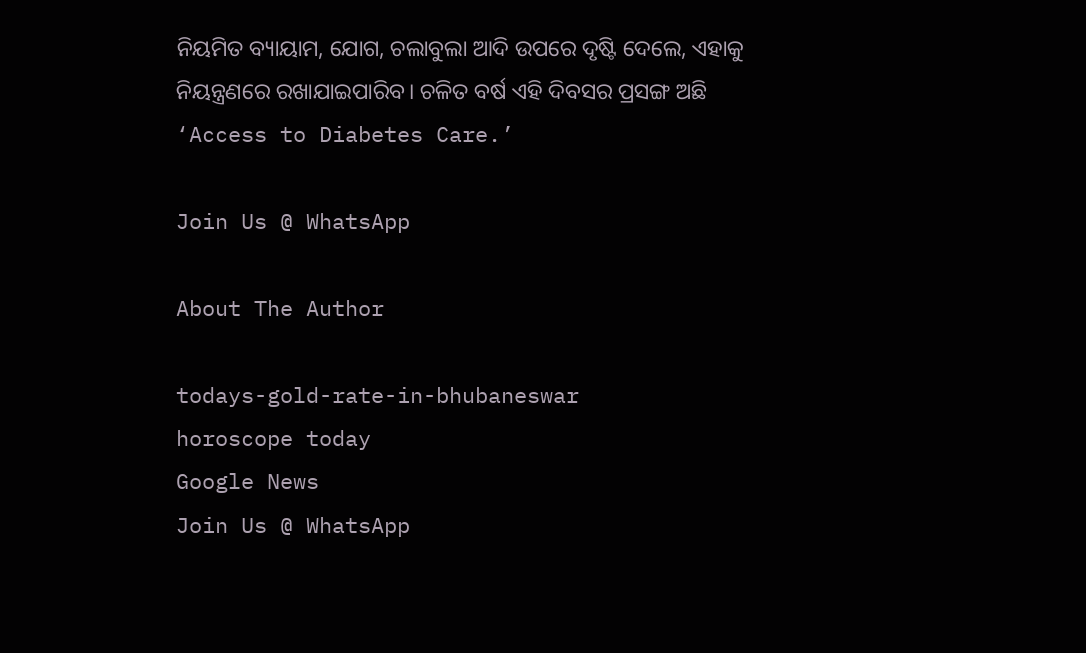ନିୟମିତ ବ୍ୟାୟାମ, ଯୋଗ, ଚଲାବୁଲା ଆଦି ଉପରେ ଦୃଷ୍ଟି ଦେଲେ, ଏହାକୁ ନିୟନ୍ତ୍ରଣରେ ରଖାଯାଇପାରିବ। ଚଳିତ ବର୍ଷ ଏହି ଦିବସର ପ୍ରସଙ୍ଗ ଅଛି ‘Access to Diabetes Care.’

Join Us @ WhatsApp

About The Author

todays-gold-rate-in-bhubaneswar
horoscope today
Google News
Join Us @ WhatsApp